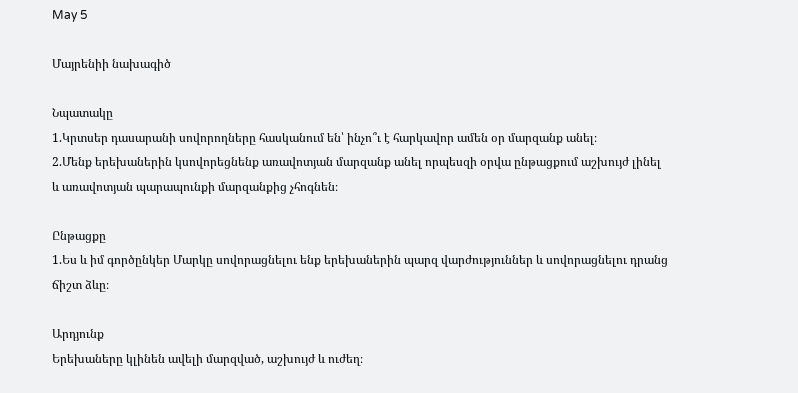May 5

Մայրենիի նախագիծ

Նպատակը
1.Կրտսեր դասարանի սովորողները հասկանում են՝ ինչո՞ւ է հարկավոր ամեն օր մարզանք անել։
2.Մենք երեխաներին կսովորեցնենք առավոտյան մարզանք անել որպեսզի օրվա ընթացքում աշխույժ լինել և առավոտյան պարապունքի մարզանքից չհոգնեն։

Ընթացքը
1.Ես և իմ գործընկեր Մարկը սովորացնելու ենք երեխաներին պարզ վարժություններ և սովորացնելու դրանց ճիշտ ձևը։

Արդյունք
Երեխաները կլինեն ավելի մարզված, աշխույժ և ուժեղ։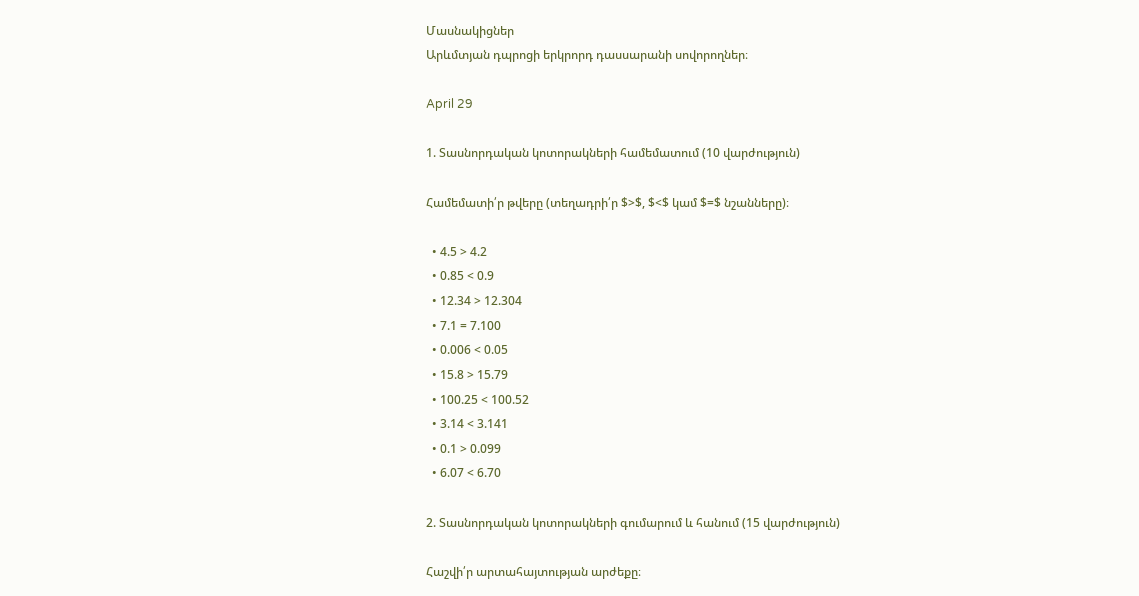Մասնակիցներ
Արևմտյան դպրոցի երկրորդ դասսարանի սովորողներ։

April 29

1. Տասնորդական կոտորակների համեմատում (10 վարժություն)

Համեմատի՛ր թվերը (տեղադրի՛ր $>$, $<$ կամ $=$ նշանները)։

  • 4.5 > 4.2
  • 0.85 < 0.9
  • 12.34 > 12.304
  • 7.1 = 7.100
  • 0.006 < 0.05
  • 15.8 > 15.79
  • 100.25 < 100.52
  • 3.14 < 3.141
  • 0.1 > 0.099
  • 6.07 < 6.70

2. Տասնորդական կոտորակների գումարում և հանում (15 վարժություն)

Հաշվի՛ր արտահայտության արժեքը։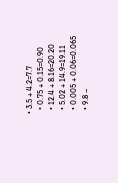• 3.5 + 4.2=7.7
  • 0.75 + 0.15=0.90
  • 12.4 + 8.16=20.20
  • 5.02 + 14.9=19.11
  • 0.005 + 0.06=0.065
  • 9.8 –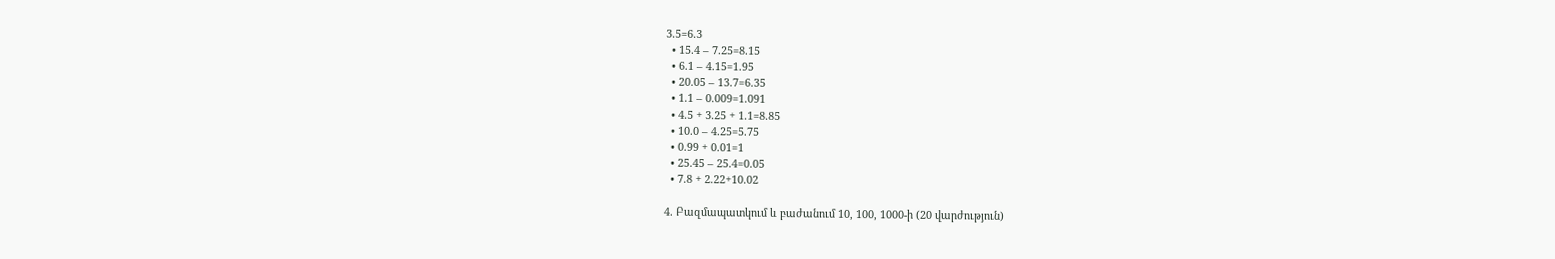3.5=6.3
  • 15.4 – 7.25=8.15
  • 6.1 – 4.15=1.95
  • 20.05 – 13.7=6.35
  • 1.1 – 0.009=1.091
  • 4.5 + 3.25 + 1.1=8.85
  • 10.0 – 4.25=5.75
  • 0.99 + 0.01=1
  • 25.45 – 25.4=0.05
  • 7.8 + 2.22+10.02

4. Բազմապատկում և բաժանում 10, 100, 1000-ի (20 վարժություն)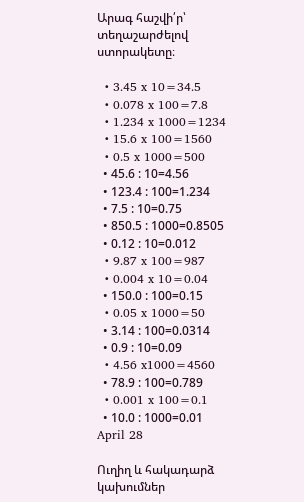Արագ հաշվի՛ր՝ տեղաշարժելով ստորակետը։

  • 3.45 x 10=34.5
  • 0.078 x 100=7.8
  • 1.234 x 1000=1234
  • 15.6 x 100=1560
  • 0.5 x 1000=500
  • 45.6 : 10=4.56
  • 123.4 : 100=1.234
  • 7.5 : 10=0.75
  • 850.5 : 1000=0.8505
  • 0.12 : 10=0.012
  • 9.87 x 100=987
  • 0.004 x 10=0.04
  • 150.0 : 100=0.15
  • 0.05 x 1000=50
  • 3.14 : 100=0.0314
  • 0.9 : 10=0.09
  • 4.56 x1000=4560
  • 78.9 : 100=0.789
  • 0.001 x 100=0.1
  • 10.0 : 1000=0.01
April 28

Ուղիղ և հակադարձ կախումներ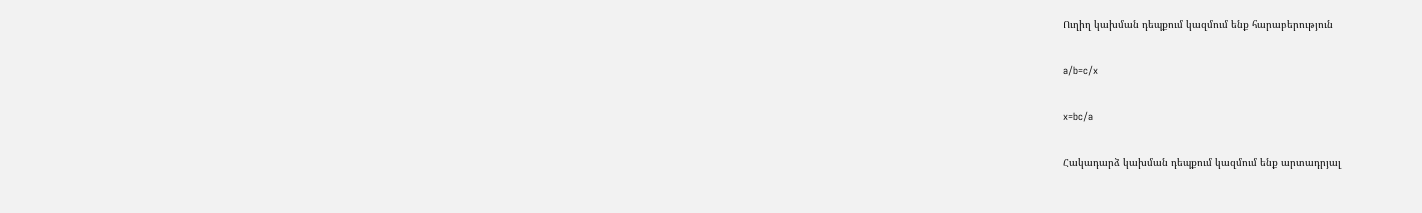Ուղիղ կախման դեպքում կազմում ենք հարաբերություն

a/b=c/x

x=bc/a

Հակադարձ կախման դեպքում կազմում ենք արտադրյալ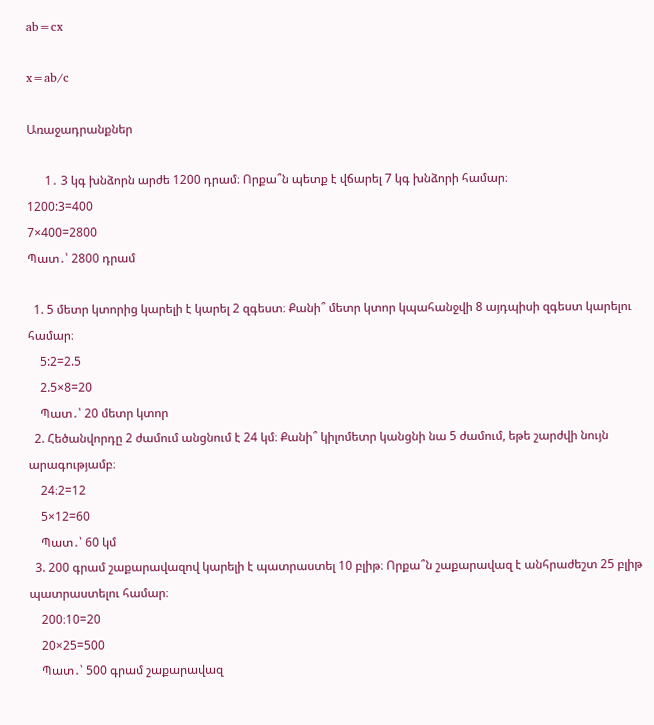ab=cx

x=ab/c

Առաջադրանքներ

      1․ 3 կգ խնձորն արժե 1200 դրամ։ Որքա՞ն պետք է վճարել 7 կգ խնձորի համար։
1200:3=400
7×400=2800
Պատ․՝ 2800 դրամ

  1. 5 մետր կտորից կարելի է կարել 2 զգեստ։ Քանի՞ մետր կտոր կպահանջվի 8 այդպիսի զգեստ կարելու համար։
    5:2=2.5
    2.5×8=20
    Պատ․՝ 20 մետր կտոր
  2. Հեծանվորդը 2 ժամում անցնում է 24 կմ։ Քանի՞ կիլոմետր կանցնի նա 5 ժամում, եթե շարժվի նույն արագությամբ։
    24։2=12
    5×12=60
    Պատ․՝ 60 կմ
  3. 200 գրամ շաքարավազով կարելի է պատրաստել 10 բլիթ։ Որքա՞ն շաքարավազ է անհրաժեշտ 25 բլիթ պատրաստելու համար։
    200։10=20
    20×25=500
    Պատ․՝ 500 գրամ շաքարավազ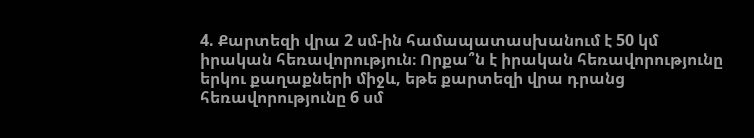4. Քարտեզի վրա 2 սմ-ին համապատասխանում է 50 կմ իրական հեռավորություն։ Որքա՞ն է իրական հեռավորությունը երկու քաղաքների միջև, եթե քարտեզի վրա դրանց հեռավորությունը 6 սմ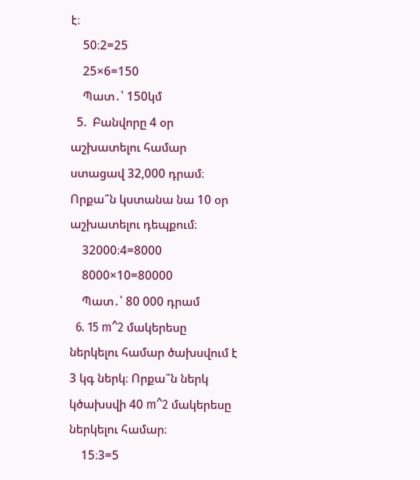է։
    50։2=25
    25×6=150
    Պատ․՝ 150կմ
  5.  Բանվորը 4 օր աշխատելու համար ստացավ 32,000 դրամ։ Որքա՞ն կստանա նա 10 օր աշխատելու դեպքում։
    32000։4=8000
    8000×10=80000
    Պատ․՝ 80 000 դրամ
  6. 15 m^2 մակերեսը ներկելու համար ծախսվում է 3 կգ ներկ։ Որքա՞ն ներկ կծախսվի 40 m^2 մակերեսը ներկելու համար։
    15։3=5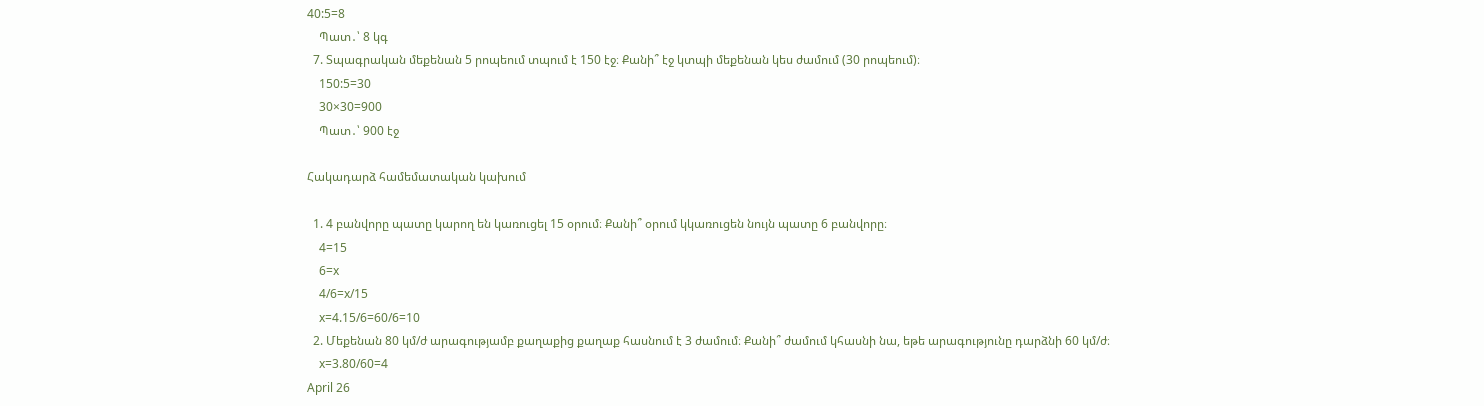40:5=8
    Պատ․՝ 8 կգ
  7. Տպագրական մեքենան 5 րոպեում տպում է 150 էջ։ Քանի՞ էջ կտպի մեքենան կես ժամում (30 րոպեում)։
    150:5=30
    30×30=900
    Պատ․՝ 900 էջ

Հակադարձ համեմատական կախում

  1. 4 բանվորը պատը կարող են կառուցել 15 օրում։ Քանի՞ օրում կկառուցեն նույն պատը 6 բանվորը։
    4=15
    6=x
    4/6=x/15
    x=4.15/6=60/6=10
  2. Մեքենան 80 կմ/ժ արագությամբ քաղաքից քաղաք հասնում է 3 ժամում։ Քանի՞ ժամում կհասնի նա, եթե արագությունը դարձնի 60 կմ/ժ։
    x=3.80/60=4
April 26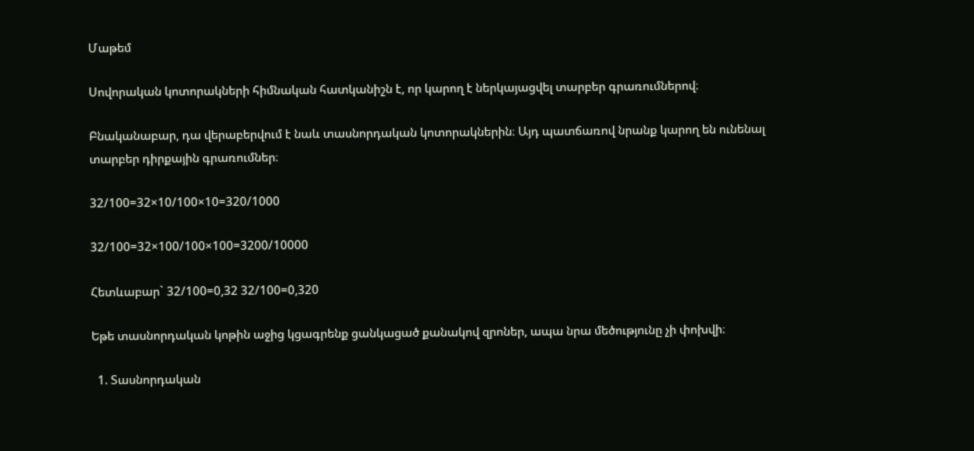Մաթեմ

Սովորական կոտորակների հիմնական հատկանիշն է, որ կարող է ներկայացվել տարբեր գրառումներով։

Բնականաբար, դա վերաբերվում է նաև տասնորդական կոտորակներին։ Այդ պատճառով նրանք կարող են ունենալ տարբեր դիրքային գրառումներ։

32/100=32×10/100×10=320/1000

32/100=32×100/100×100=3200/10000

Հետևաբար` 32/100=0,32 32/100=0,320

Եթե տասնորդական կոթին աջից կցագրենք ցանկացած քանակով զրոներ, ապա նրա մեծությունը չի փոխվի։

  1. Տասնորդական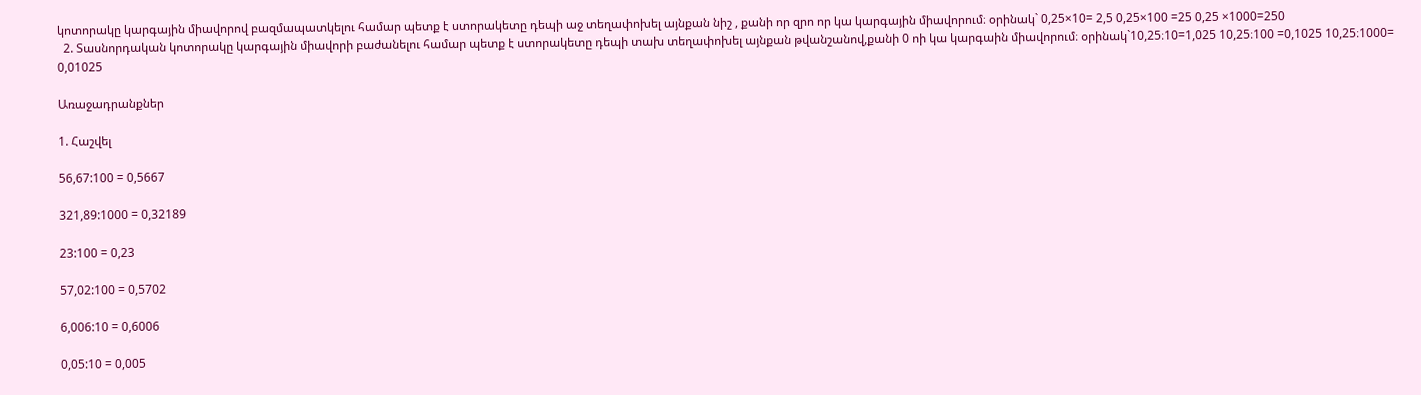կոտորակը կարգային միավորով բազմապատկելու համար պետք է ստորակետը դեպի աջ տեղափոխել այնքան նիշ , քանի որ զրո որ կա կարգային միավորում։ օրինակ` 0,25×10= 2,5 0,25×100 =25 0,25 ×1000=250
  2. Տասնորդական կոտորակը կարգային միավորի բաժանելու համար պետք է ստորակետը դեպի տախ տեղափոխել այնքան թվանշանով,քանի 0 ոի կա կարգաին միավորում։ օրինակ`10,25։10=1,025 10,25։100 =0,1025 10,25։1000= 0,01025

Առաջադրանքներ

1. Հաշվել

56,67:100 = 0,5667

321,89:1000 = 0,32189

23:100 = 0,23

57,02:100 = 0,5702

6,006:10 = 0,6006

0,05:10 = 0,005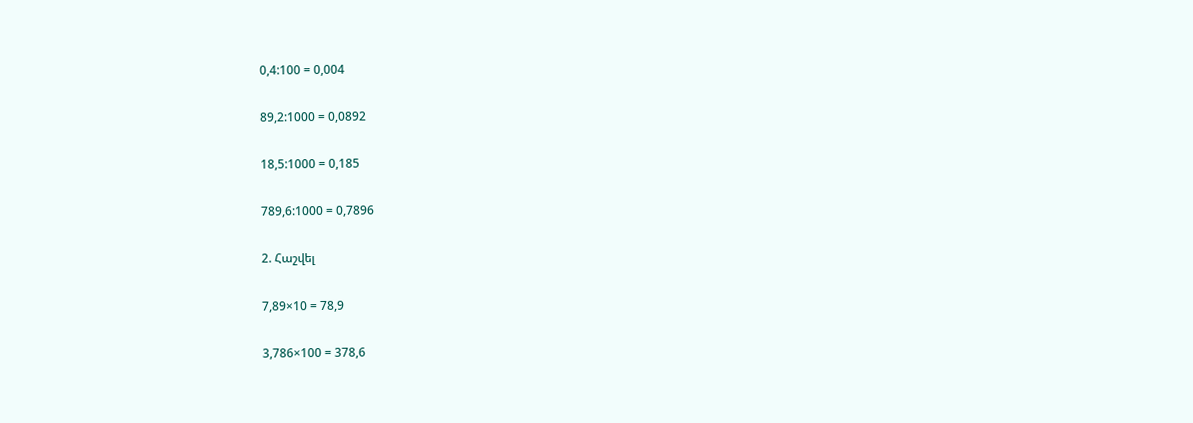0,4:100 = 0,004

89,2:1000 = 0,0892

18,5:1000 = 0,185

789,6:1000 = 0,7896

2. Հաշվել

7,89×10 = 78,9

3,786×100 = 378,6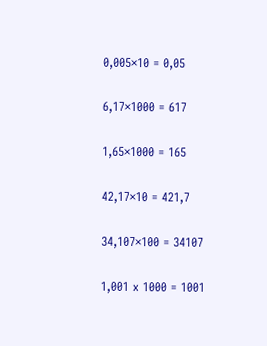0,005×10 = 0,05

6,17×1000 = 617

1,65×1000 = 165

42,17×10 = 421,7

34,107×100 = 34107

1,001 x 1000 = 1001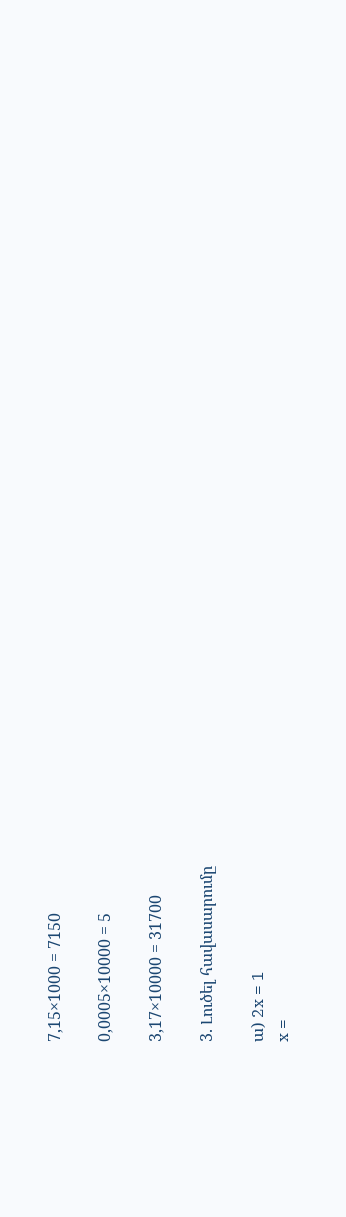7,15×1000 = 7150

0,0005×10000 = 5

3,17×10000 = 31700

3. Լուծել հավասարումը

ա) 2x = 1
x =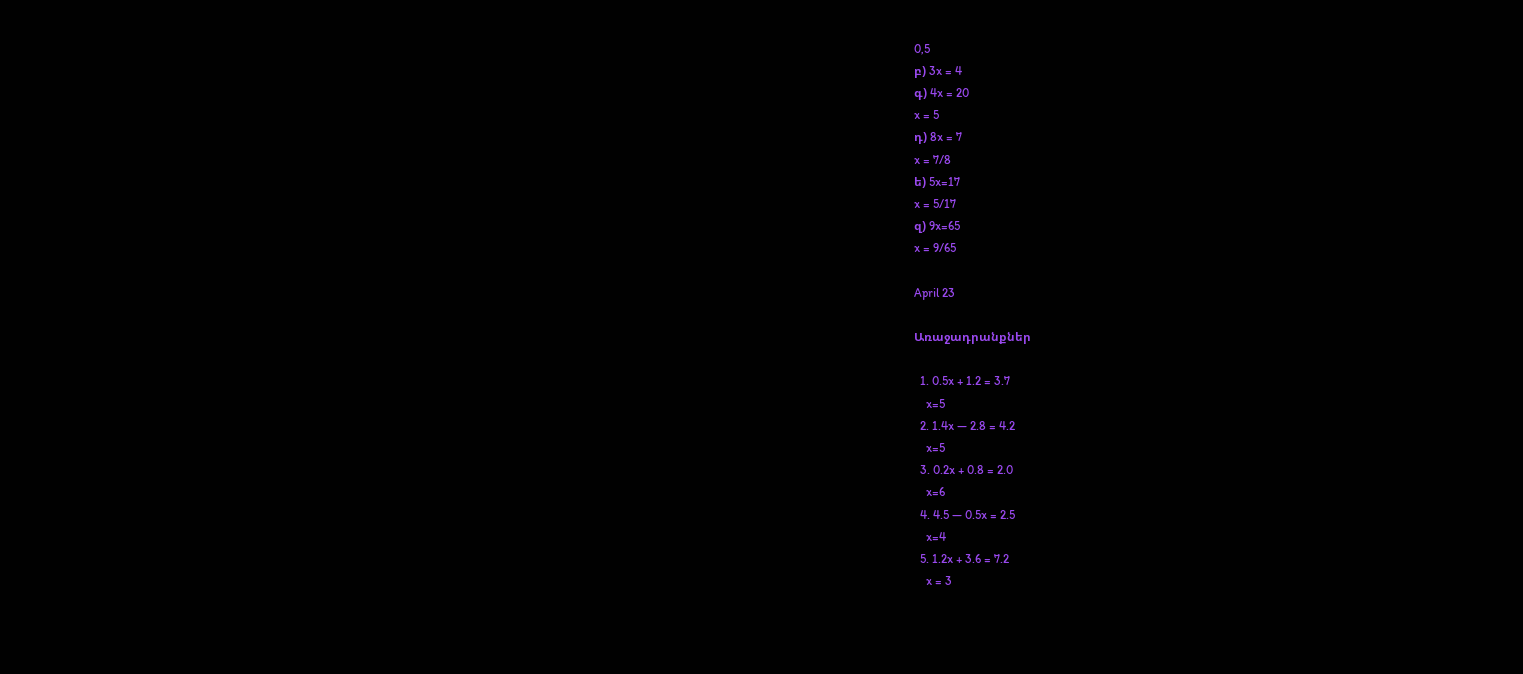0,5
բ) 3x = 4
գ) 4x = 20
x = 5
դ) 8x = 7
x = 7/8
ե) 5x=17
x = 5/17
զ) 9x=65
x = 9/65

April 23

Առաջադրանքներ

  1. 0.5x + 1.2 = 3.7
    x=5
  2. 1.4x — 2.8 = 4.2
    x=5
  3. 0.2x + 0.8 = 2.0
    x=6
  4. 4.5 — 0.5x = 2.5
    x=4
  5. 1.2x + 3.6 = 7.2
    x = 3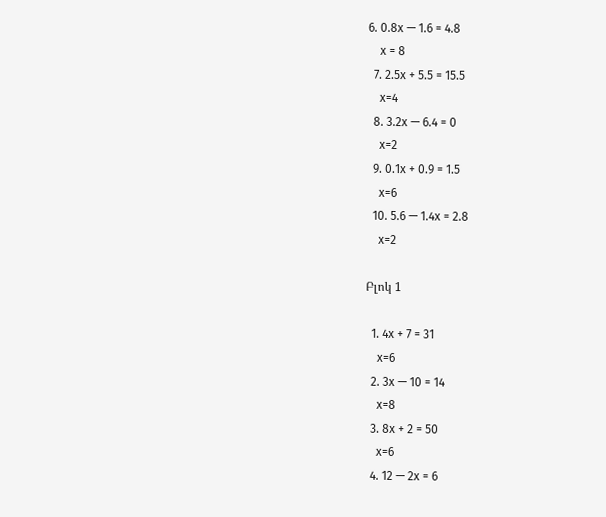6. 0.8x — 1.6 = 4.8
    x = 8
  7. 2.5x + 5.5 = 15.5
    x=4
  8. 3.2x — 6.4 = 0
    x=2
  9. 0.1x + 0.9 = 1.5
    x=6
  10. 5.6 — 1.4x = 2.8
    x=2

Բլոկ 1

  1. 4x + 7 = 31
    x=6
  2. 3x — 10 = 14
    x=8
  3. 8x + 2 = 50
    x=6
  4. 12 — 2x = 6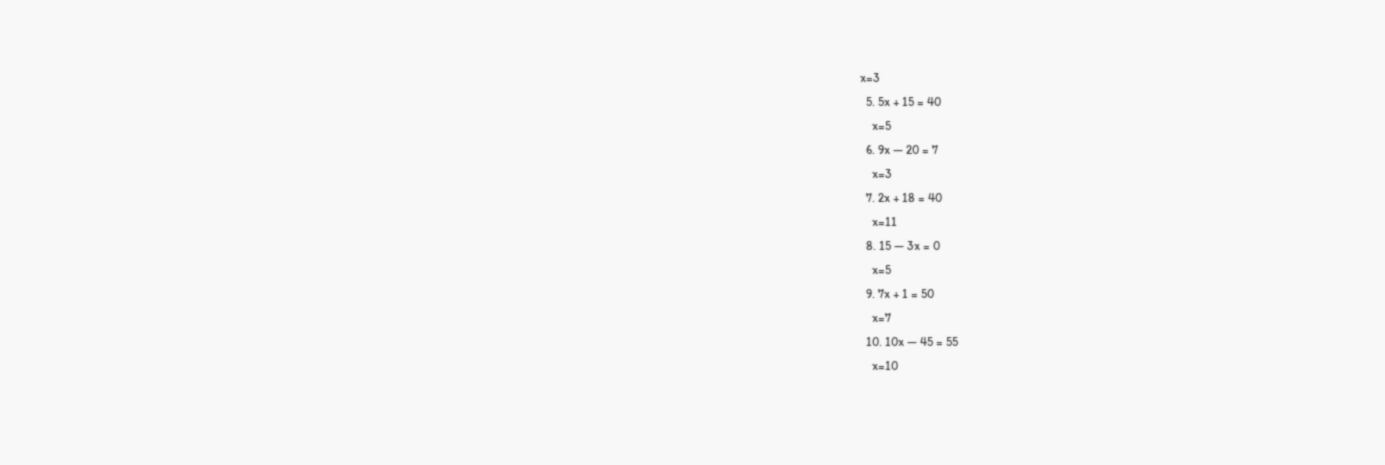x=3
  5. 5x + 15 = 40
    x=5
  6. 9x — 20 = 7
    x=3
  7. 2x + 18 = 40
    x=11
  8. 15 — 3x = 0
    x=5
  9. 7x + 1 = 50
    x=7
  10. 10x — 45 = 55
    x=10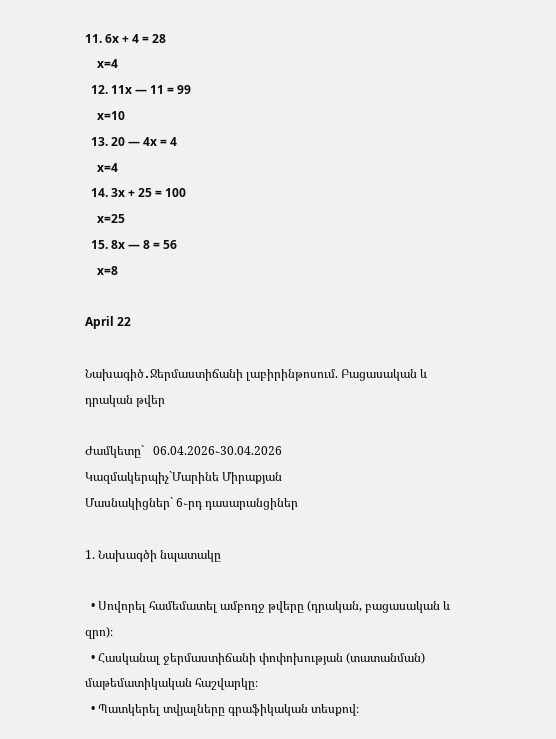11. 6x + 4 = 28
    x=4
  12. 11x — 11 = 99
    x=10
  13. 20 — 4x = 4
    x=4
  14. 3x + 25 = 100
    x=25
  15. 8x — 8 = 56
    x=8

April 22

Նախագիծ․Ջերմաստիճանի լաբիրինթոսում. Բացասական և դրական թվեր

Ժամկետը`   06.04.2026֊30.04.2026
Կազմակերպիչ`Մարինե Միրաքյան
Մասնակիցներ` 6֊րդ դասարանցիներ

1. Նախագծի նպատակը

  • Սովորել համեմատել ամբողջ թվերը (դրական, բացասական և զրո)։
  • Հասկանալ ջերմաստիճանի փոփոխության (տատանման) մաթեմատիկական հաշվարկը։
  • Պատկերել տվյալները գրաֆիկական տեսքով։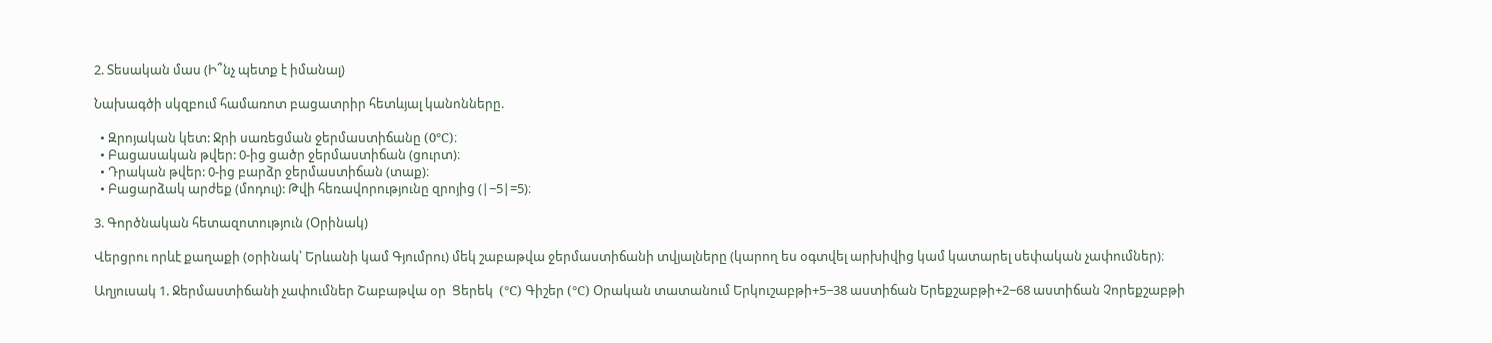2. Տեսական մաս (Ի՞նչ պետք է իմանալ)

Նախագծի սկզբում համառոտ բացատրիր հետևյալ կանոնները.

  • Զրոյական կետ: Ջրի սառեցման ջերմաստիճանը (0°C)։
  • Բացասական թվեր: 0-ից ցածր ջերմաստիճան (ցուրտ)։
  • Դրական թվեր: 0-ից բարձր ջերմաստիճան (տաք)։
  • Բացարձակ արժեք (մոդուլ): Թվի հեռավորությունը զրոյից (∣−5∣=5)։

3. Գործնական հետազոտություն (Օրինակ)

Վերցրու որևէ քաղաքի (օրինակ՝ Երևանի կամ Գյումրու) մեկ շաբաթվա ջերմաստիճանի տվյալները (կարող ես օգտվել արխիվից կամ կատարել սեփական չափումներ)։

Աղյուսակ 1. Ջերմաստիճանի չափումներ Շաբաթվա օր  Ցերեկ  (°C) Գիշեր (°C) Օրական տատանում Երկուշաբթի+5−38 աստիճան Երեքշաբթի+2−68 աստիճան Չորեքշաբթի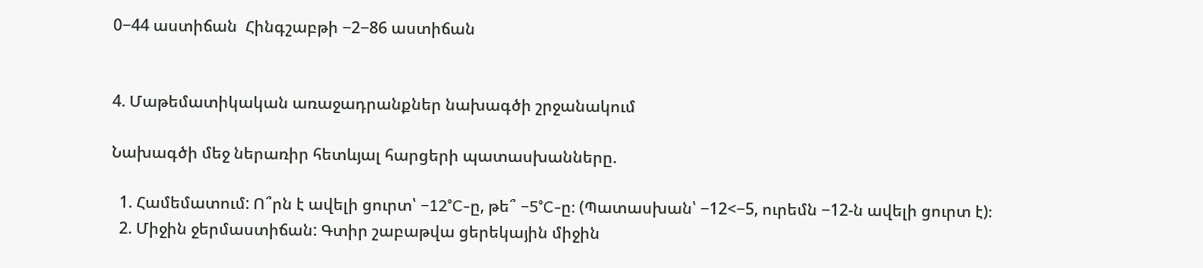0−44 աստիճան  Հինգշաբթի −2−86 աստիճան


4. Մաթեմատիկական առաջադրանքներ նախագծի շրջանակում

Նախագծի մեջ ներառիր հետևյալ հարցերի պատասխանները.

  1. Համեմատում: Ո՞րն է ավելի ցուրտ՝ −12°C-ը, թե՞ −5°C-ը։ (Պատասխան՝ −12<−5, ուրեմն −12-ն ավելի ցուրտ է)։
  2. Միջին ջերմաստիճան: Գտիր շաբաթվա ցերեկային միջին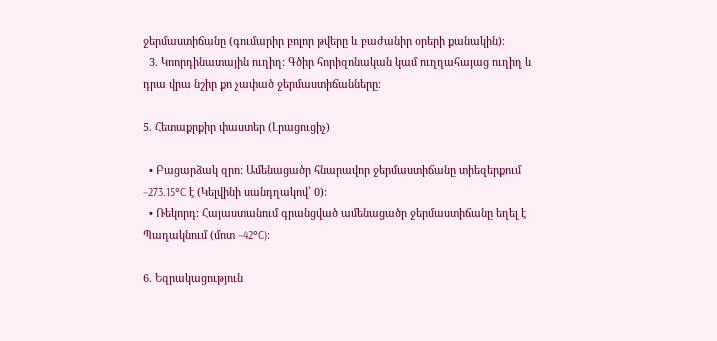ջերմաստիճանը (գումարիր բոլոր թվերը և բաժանիր օրերի քանակին)։
  3. Կոորդինատային ուղիղ: Գծիր հորիզոնական կամ ուղղահայաց ուղիղ և դրա վրա նշիր քո չափած ջերմաստիճանները։

5. Հետաքրքիր փաստեր (Լրացուցիչ)

  • Բացարձակ զրո: Ամենացածր հնարավոր ջերմաստիճանը տիեզերքում −273.15°C է (Կելվինի սանդղակով՝ 0):
  • Ռեկորդ: Հայաստանում գրանցված ամենացածր ջերմաստիճանը եղել է Պաղակնում (մոտ −42°C)։

6. Եզրակացություն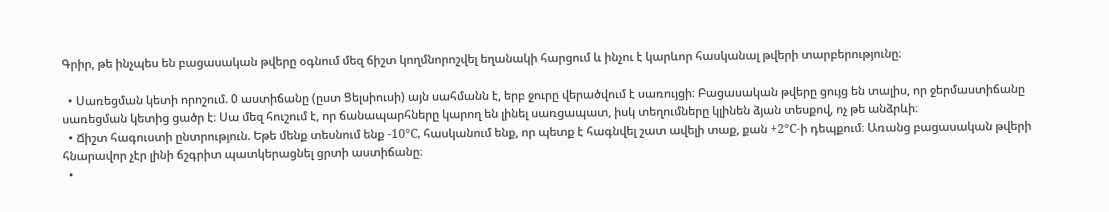Գրիր, թե ինչպես են բացասական թվերը օգնում մեզ ճիշտ կողմնորոշվել եղանակի հարցում և ինչու է կարևոր հասկանալ թվերի տարբերությունը։

  • Սառեցման կետի որոշում. 0 աստիճանը (ըստ Ցելսիուսի) այն սահմանն է, երբ ջուրը վերածվում է սառույցի։ Բացասական թվերը ցույց են տալիս, որ ջերմաստիճանը սառեցման կետից ցածր է։ Սա մեզ հուշում է, որ ճանապարհները կարող են լինել սառցապատ, իսկ տեղումները կլինեն ձյան տեսքով, ոչ թե անձրևի։
  • Ճիշտ հագուստի ընտրություն. Եթե մենք տեսնում ենք -10°C, հասկանում ենք, որ պետք է հագնվել շատ ավելի տաք, քան +2°C-ի դեպքում։ Առանց բացասական թվերի հնարավոր չէր լինի ճշգրիտ պատկերացնել ցրտի աստիճանը։
  •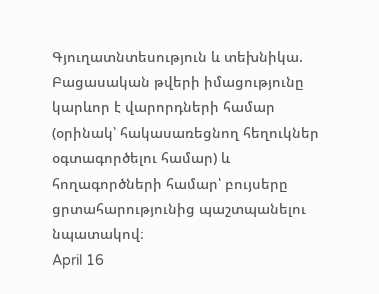Գյուղատնտեսություն և տեխնիկա. Բացասական թվերի իմացությունը կարևոր է վարորդների համար (օրինակ՝ հակասառեցնող հեղուկներ օգտագործելու համար) և հողագործների համար՝ բույսերը ցրտահարությունից պաշտպանելու նպատակով։
April 16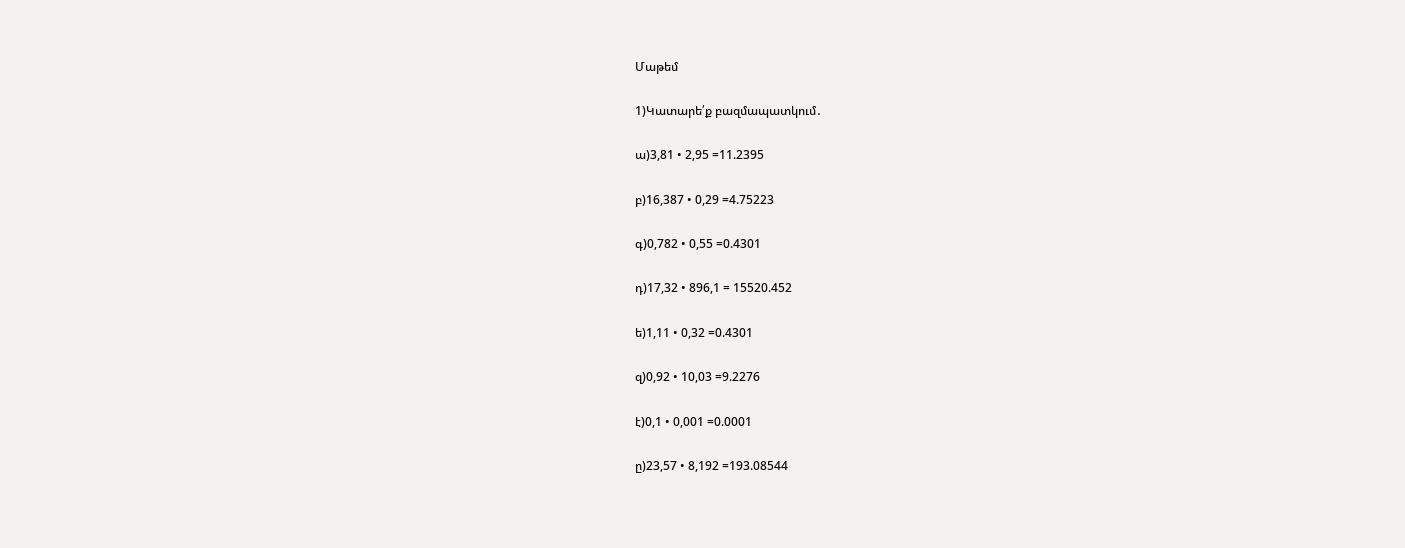Մաթեմ

1)Կատարե՛ք բազմապատկում․

ա)3,81 • 2,95 =11.2395

բ)16,387 • 0,29 =4.75223

գ)0,782 • 0,55 =0.4301

դ)17,32 • 896,1 = 15520.452

ե)1,11 • 0,32 =0.4301

զ)0,92 • 10,03 =9.2276

է)0,1 • 0,001 =0.0001

ը)23,57 • 8,192 =193.08544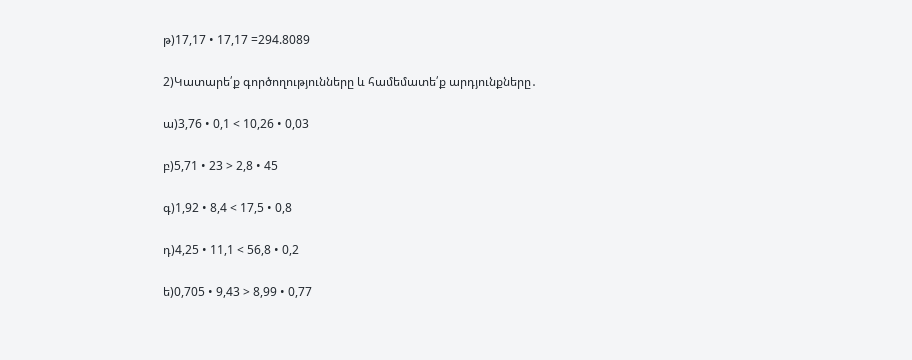թ)17,17 • 17,17 =294.8089

2)Կատարե՛ք գործողությունները և համեմատե՛ք արդյունքները․

ա)3,76 • 0,1 < 10,26 • 0,03

բ)5,71 • 23 > 2,8 • 45

գ)1,92 • 8,4 < 17,5 • 0,8

դ)4,25 • 11,1 < 56,8 • 0,2

ե)0,705 • 9,43 > 8,99 • 0,77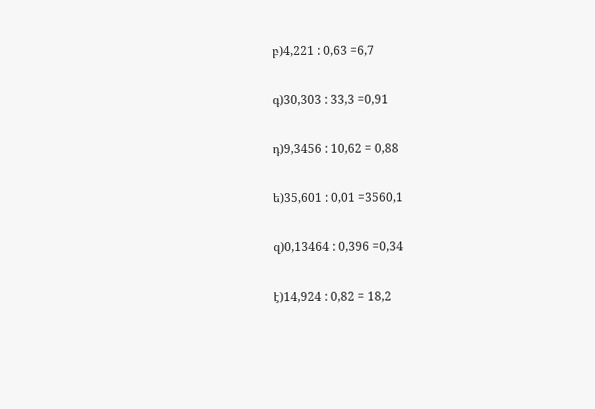բ)4,221 : 0,63 =6,7

գ)30,303 : 33,3 =0,91

դ)9,3456 : 10,62 = 0,88

ե)35,601 : 0,01 =3560,1

զ)0,13464 : 0,396 =0,34

է)14,924 : 0,82 = 18,2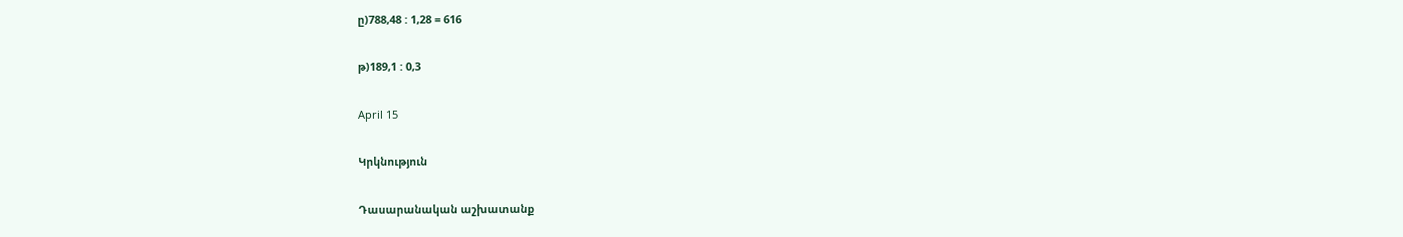ը)788,48 : 1,28 = 616

թ)189,1 : 0,3

April 15

Կրկնություն

Դասարանական աշխատանք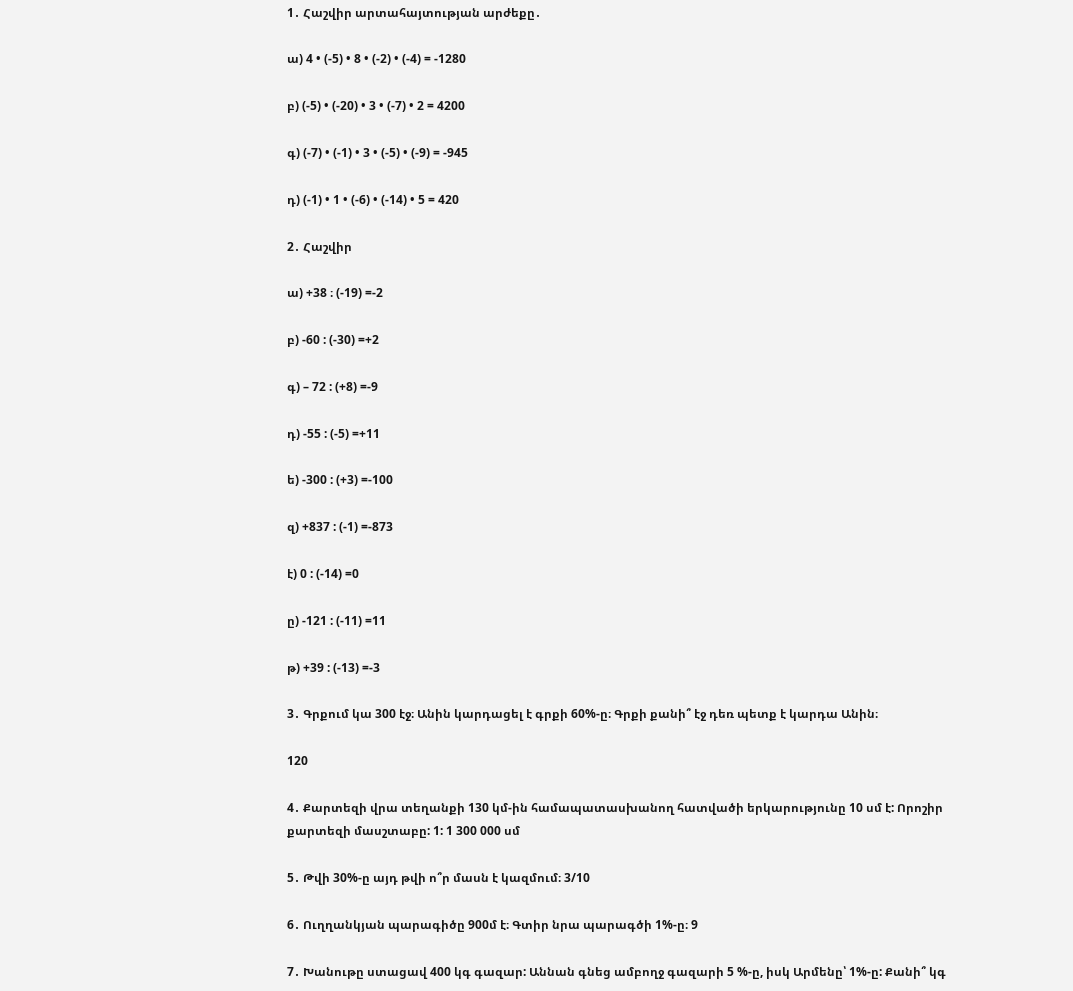1․ Հաշվիր արտահայտության արժեքը․

ա) 4 • (-5) • 8 • (-2) • (-4) = -1280

բ) (-5) • (-20) • 3 • (-7) • 2 = 4200

գ) (-7) • (-1) • 3 • (-5) • (-9) = -945

դ) (-1) • 1 • (-6) • (-14) • 5 = 420

2․ Հաշվիր

ա) +38 ։ (-19) =-2

բ) -60 : (-30) =+2

գ) – 72 : (+8) =-9

դ) -55 : (-5) =+11

ե) -300 : (+3) =-100

զ) +837 : (-1) =-873

է) 0 : (-14) =0

ը) -121 : (-11) =11

թ) +39 : (-13) =-3

3․ Գրքում կա 300 էջ։ Անին կարդացել է գրքի 60%-ը։ Գրքի քանի՞ էջ դեռ պետք է կարդա Անին։

120

4․ Քարտեզի վրա տեղանքի 130 կմ-ին համապատասխանող հատվածի երկարությունը 10 սմ է: Որոշիր քարտեզի մասշտաբը: 1: 1 300 000 սմ

5․ Թվի 30%-ը այդ թվի ո՞ր մասն է կազմում։ 3/10

6․ Ուղղանկյան պարագիծը 900մ է։ Գտիր նրա պարագծի 1%-ը։ 9

7․ Խանութը ստացավ 400 կգ գազար: Աննան գնեց ամբողջ գազարի 5 %-ը, իսկ Արմենը՝ 1%-ը: Քանի՞ կգ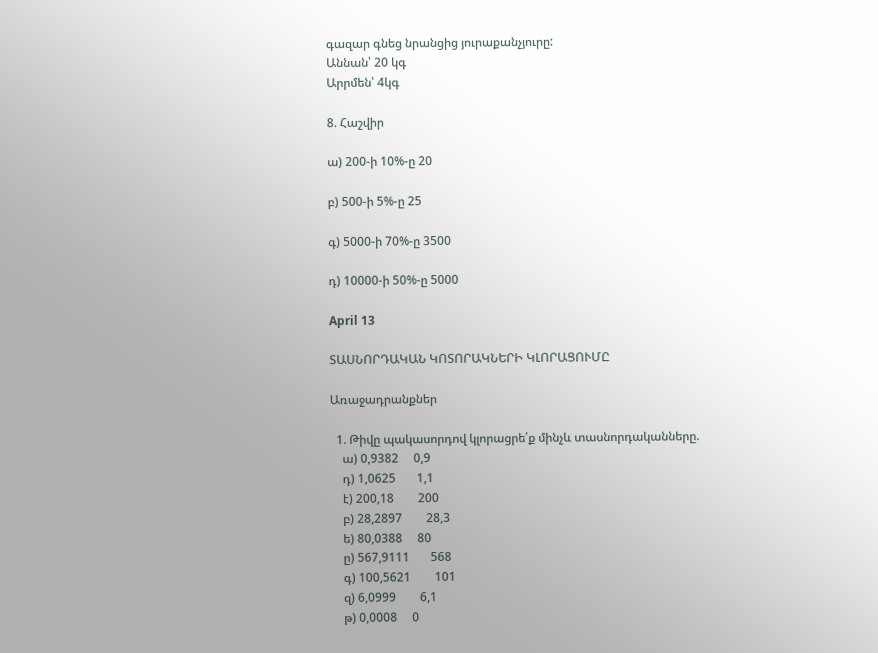գազար գնեց նրանցից յուրաքանչյուրը:
Աննան՝ 20 կգ
Արրմեն՝ 4կգ

8. Հաշվիր

ա) 200-ի 10%-ը 20

բ) 500-ի 5%-ը 25

գ) 5000-ի 70%-ը 3500

դ) 10000-ի 50%-ը 5000

April 13

ՏԱՍՆՈՐԴԱԿԱՆ ԿՈՏՈՐԱԿՆԵՐԻ ԿԼՈՐԱՑՈՒՄԸ

Առաջադրանքներ

  1. Թիվը պակասորդով կլորացրե՛ք մինչև տասնորդականները.
    ա) 0,9382     0,9
    դ) 1,0625       1,1
    է) 200,18        200
    բ) 28,2897        28,3
    ե) 80,0388     80
    ը) 567,9111       568
    գ) 100,5621        101
    զ) 6,0999        6,1
    թ) 0,0008     0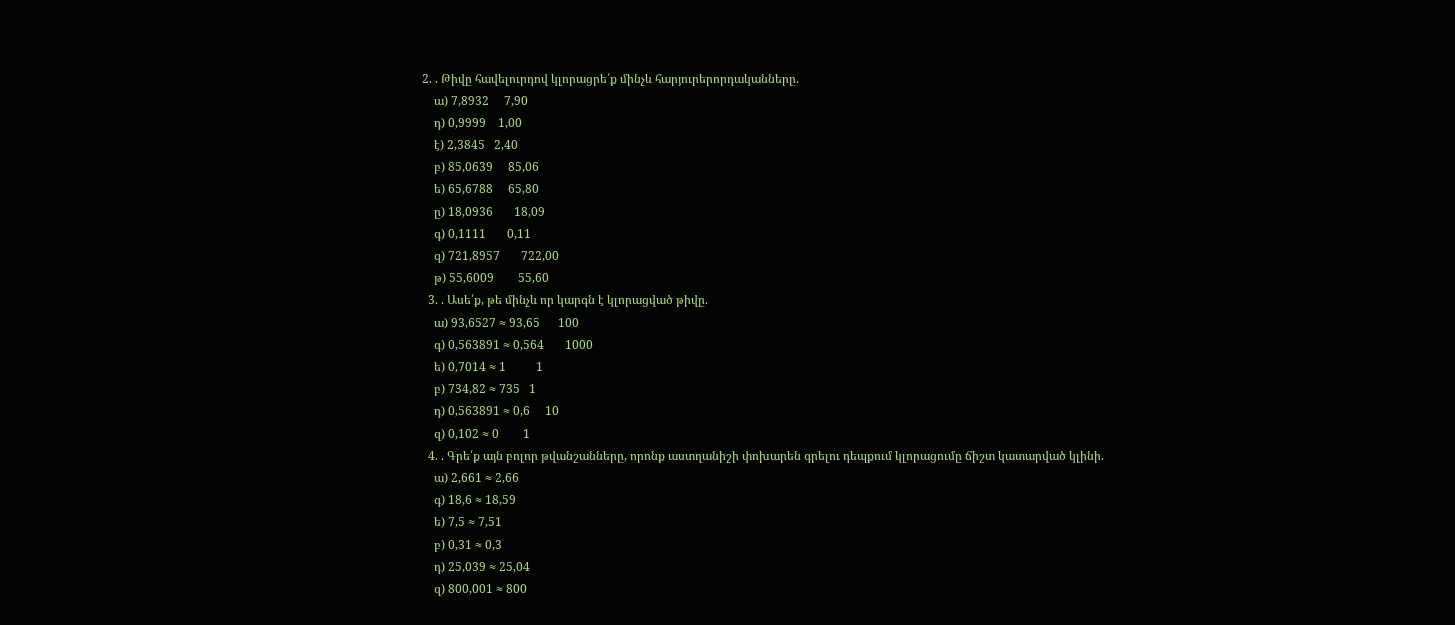2. . Թիվը հավելուրդով կլորացրե՛ք մինչև հարյուրերորդականները.
    ա) 7,8932     7,90
    դ) 0,9999    1,00
    է) 2,3845   2,40
    բ) 85,0639     85,06
    ե) 65,6788     65,80
    ը) 18,0936       18,09
    գ) 0,1111       0,11
    զ) 721,8957       722,00
    թ) 55,6009        55,60
  3. . Ասե՛ք, թե մինչև որ կարգն է կլորացված թիվը.
    ա) 93,6527 ≈ 93,65      100
    գ) 0,563891 ≈ 0,564       1000
    ե) 0,7014 ≈ 1          1
    բ) 734,82 ≈ 735   1
    դ) 0,563891 ≈ 0,6     10
    զ) 0,102 ≈ 0        1
  4. . Գրե՛ք այն բոլոր թվանշանները, որոնք աստղանիշի փոխարեն գրելու դեպքում կլորացումը ճիշտ կատարված կլինի.
    ա) 2,661 ≈ 2,66
    գ) 18,6 ≈ 18,59
    ե) 7,5 ≈ 7,51
    բ) 0,31 ≈ 0,3
    դ) 25,039 ≈ 25,04
    զ) 800,001 ≈ 800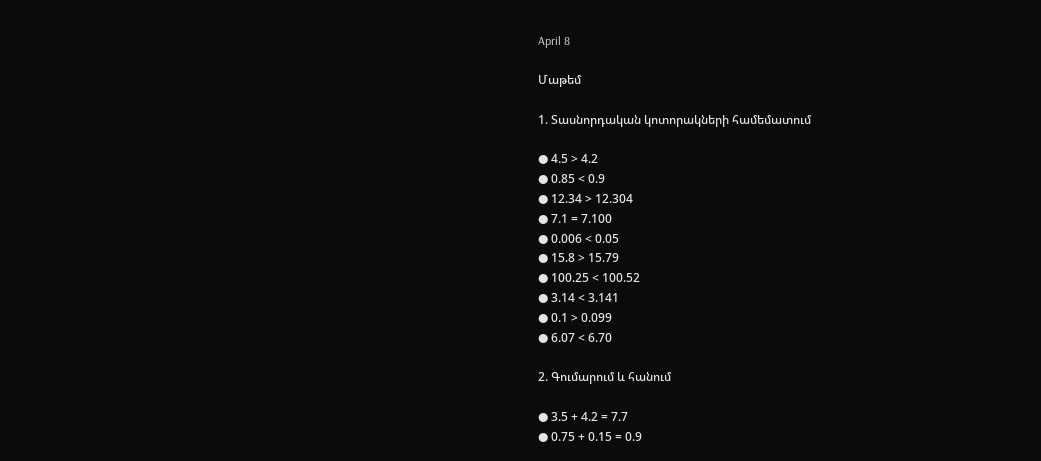April 8

Մաթեմ

1. Տասնորդական կոտորակների համեմատում

● 4.5 > 4.2
● 0.85 < 0.9
● 12.34 > 12.304
● 7.1 = 7.100
● 0.006 < 0.05
● 15.8 > 15.79
● 100.25 < 100.52
● 3.14 < 3.141
● 0.1 > 0.099
● 6.07 < 6.70

2. Գումարում և հանում

● 3.5 + 4.2 = 7.7
● 0.75 + 0.15 = 0.9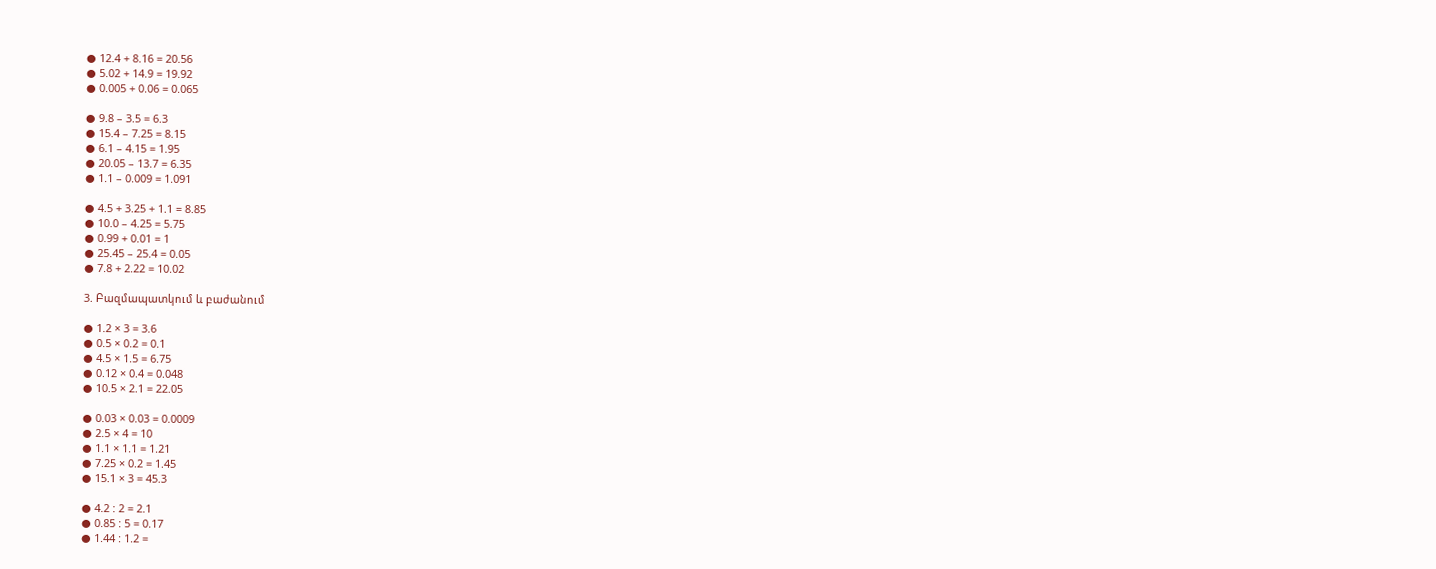● 12.4 + 8.16 = 20.56
● 5.02 + 14.9 = 19.92
● 0.005 + 0.06 = 0.065

● 9.8 – 3.5 = 6.3
● 15.4 – 7.25 = 8.15
● 6.1 – 4.15 = 1.95
● 20.05 – 13.7 = 6.35
● 1.1 – 0.009 = 1.091

● 4.5 + 3.25 + 1.1 = 8.85
● 10.0 – 4.25 = 5.75
● 0.99 + 0.01 = 1
● 25.45 – 25.4 = 0.05
● 7.8 + 2.22 = 10.02

3. Բազմապատկում և բաժանում

● 1.2 × 3 = 3.6
● 0.5 × 0.2 = 0.1
● 4.5 × 1.5 = 6.75
● 0.12 × 0.4 = 0.048
● 10.5 × 2.1 = 22.05

● 0.03 × 0.03 = 0.0009
● 2.5 × 4 = 10
● 1.1 × 1.1 = 1.21
● 7.25 × 0.2 = 1.45
● 15.1 × 3 = 45.3

● 4.2 : 2 = 2.1
● 0.85 : 5 = 0.17
● 1.44 : 1.2 =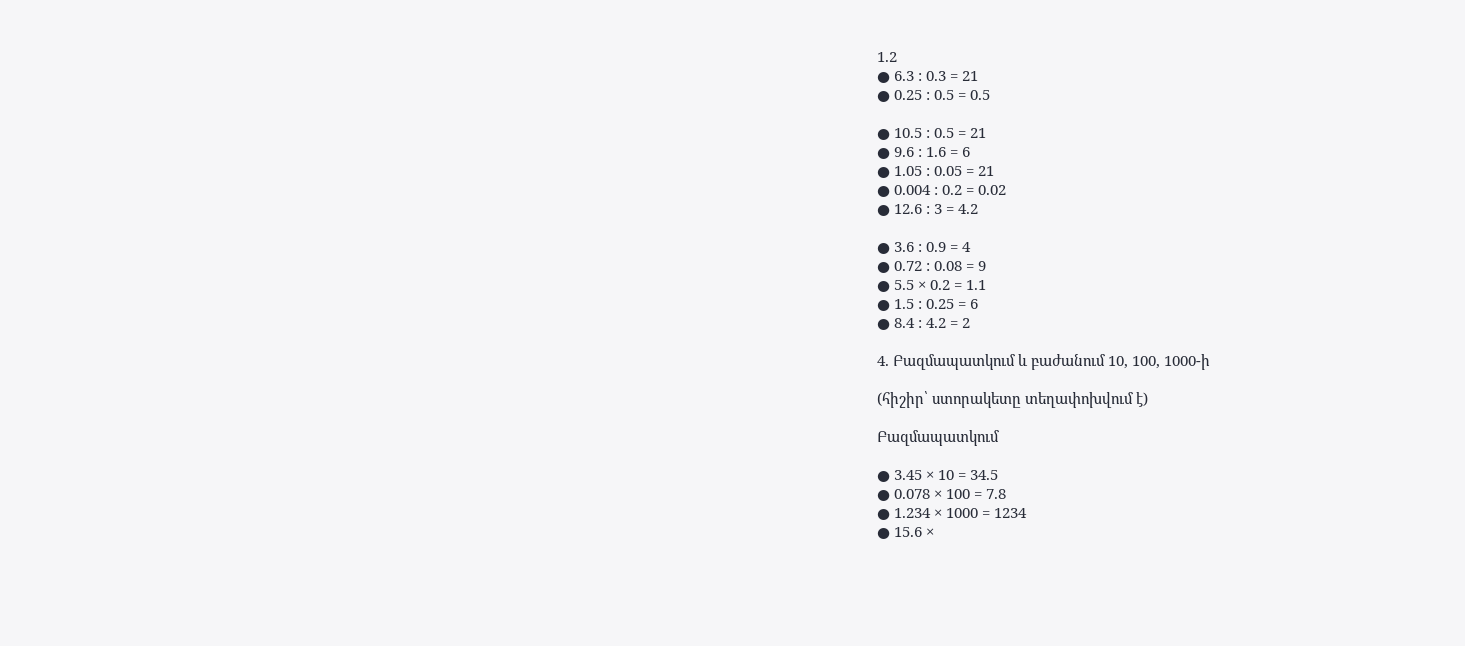1.2
● 6.3 : 0.3 = 21
● 0.25 : 0.5 = 0.5

● 10.5 : 0.5 = 21
● 9.6 : 1.6 = 6
● 1.05 : 0.05 = 21
● 0.004 : 0.2 = 0.02
● 12.6 : 3 = 4.2

● 3.6 : 0.9 = 4
● 0.72 : 0.08 = 9
● 5.5 × 0.2 = 1.1
● 1.5 : 0.25 = 6
● 8.4 : 4.2 = 2

4. Բազմապատկում և բաժանում 10, 100, 1000-ի

(հիշիր՝ ստորակետը տեղափոխվում է)

Բազմապատկում

● 3.45 × 10 = 34.5
● 0.078 × 100 = 7.8
● 1.234 × 1000 = 1234
● 15.6 ×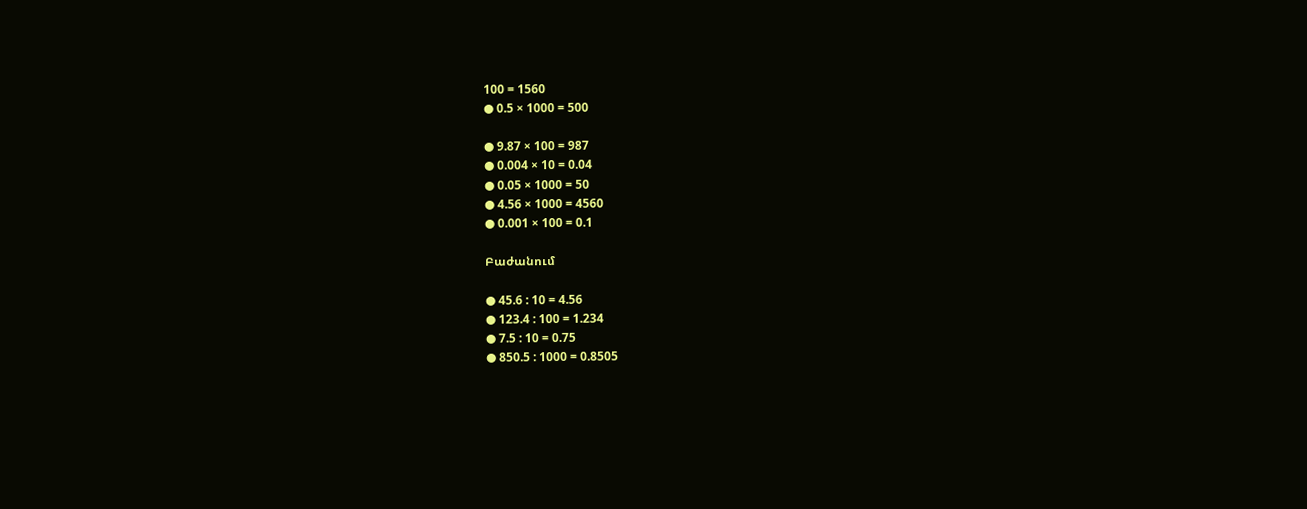100 = 1560
● 0.5 × 1000 = 500

● 9.87 × 100 = 987
● 0.004 × 10 = 0.04
● 0.05 × 1000 = 50
● 4.56 × 1000 = 4560
● 0.001 × 100 = 0.1

Բաժանում

● 45.6 : 10 = 4.56
● 123.4 : 100 = 1.234
● 7.5 : 10 = 0.75
● 850.5 : 1000 = 0.8505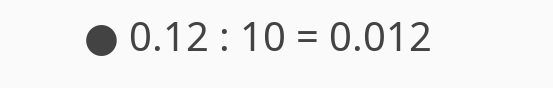● 0.12 : 10 = 0.012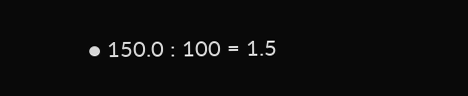● 150.0 : 100 = 1.5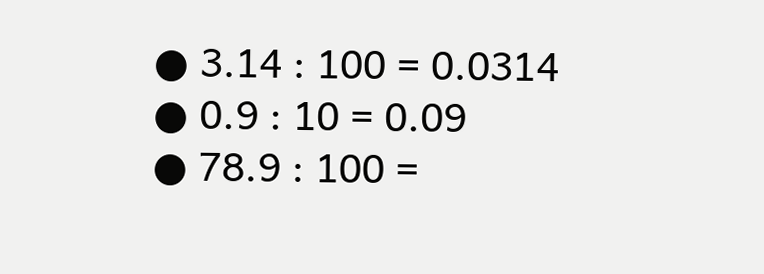● 3.14 : 100 = 0.0314
● 0.9 : 10 = 0.09
● 78.9 : 100 =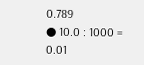0.789
● 10.0 : 1000 = 0.01